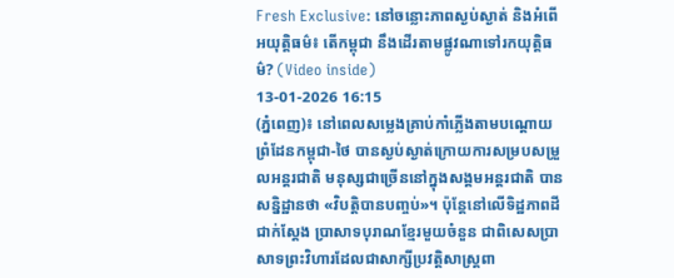Fresh Exclusive: នៅចន្លោះភាពស្ងប់ស្ងាត់ និងអំពើអយុត្តិធម៌៖ តើកម្ពុជា នឹងដើរតាមផ្លូវណាទៅរកយុត្តិធម៌? (Video inside)
13-01-2026 16:15
(ភ្នំពេញ)៖ នៅពេលសម្លេងគ្រាប់កាំភ្លើងតាមបណ្តោយព្រំដែនកម្ពុជា-ថៃ បានស្ងប់ស្ងាត់ក្រោយការសម្របសម្រួលអន្តរជាតិ មនុស្សជាច្រើននៅក្នុងសង្គមអន្តរជាតិ បានសន្និដ្ឋានថា «វិបត្តិបានបញ្ចប់»។ ប៉ុន្តែនៅលើទិដ្ឋភាពដីជាក់ស្តែង ប្រាសាទបុរាណខ្មែរមួយចំនួន ជាពិសេសប្រាសាទព្រះវិហារដែលជាសាក្សីប្រវត្តិសាស្ត្រពា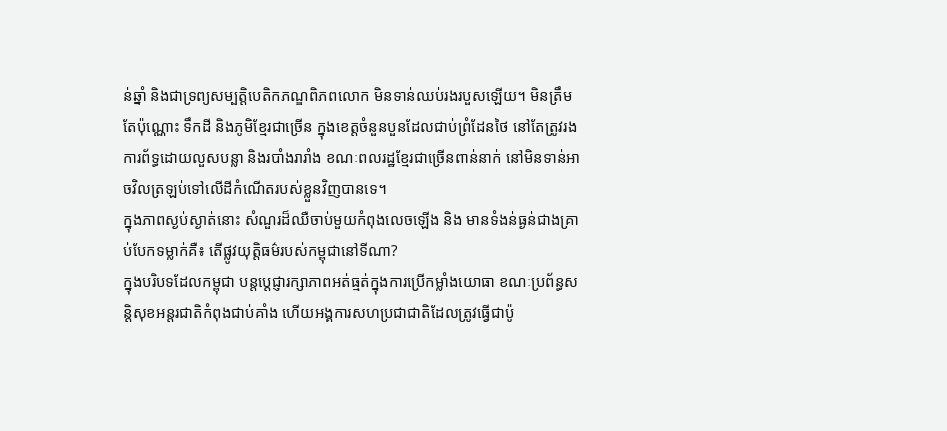ន់ឆ្នាំ និងជាទ្រព្យសម្បត្តិបេតិកភណ្ឌពិភពលោក មិនទាន់ឈប់រងរបួសឡើយ។ មិនត្រឹមតែប៉ុណ្ណោះ ទឹកដី និងភូមិខ្មែរជាច្រើន ក្នុងខេត្តចំនួនបួនដែលជាប់ព្រំដែនថៃ នៅតែត្រូវរងការព័ទ្ធដោយលួសបន្លា និងរបាំងរារាំង ខណៈពលរដ្ឋខ្មែរជាច្រើនពាន់នាក់ នៅមិនទាន់អាចវិលត្រឡប់ទៅលើដីកំណើតរបស់ខ្លួនវិញបានទេ។
ក្នុងភាពស្ងប់ស្ងាត់នោះ សំណួរដ៏ឈឺចាប់មួយកំពុងលេចឡើង និង មានទំងន់ធ្ងន់ជាងគ្រាប់បែកទម្លាក់គឺ៖ តើផ្លូវយុត្តិធម៌របស់កម្ពុជានៅទីណា?
ក្នុងបរិបទដែលកម្ពុជា បន្តប្តេជ្ញារក្សាភាពអត់ធ្មត់ក្នុងការប្រើកម្លាំងយោធា ខណៈប្រព័ន្ធសន្តិសុខអន្តរជាតិកំពុងជាប់គាំង ហើយអង្គការសហប្រជាជាតិដែលត្រូវធ្វើជាប៉ូ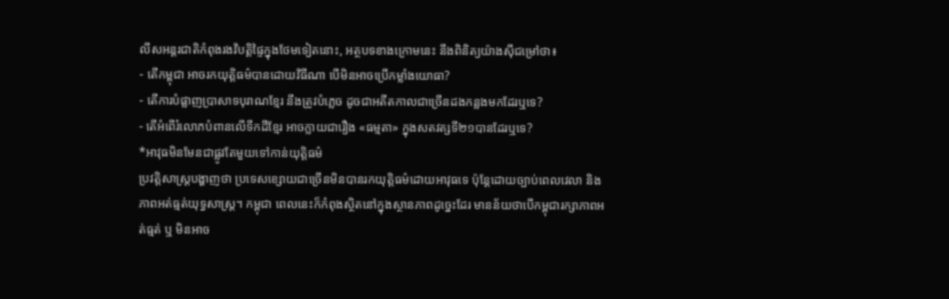លីសអន្តរជាតិកំពុងរងវិបត្តិផ្ទៃក្នុងថែមទៀតនោះ, អត្ថបទខាងក្រោមនេះ នឹងពិនិត្យយ៉ាងស៊ីជម្រៅថា៖
- តើកម្ពុជា អាចរកយុត្តិធម៌បានដោយវិធីណា បើមិនអាចប្រើកម្លាំងយោធា?
- តើការបំផ្លាញប្រាសាទបុរាណខ្មែរ នឹងត្រូវបំភ្លេច ដូចជាអតីតកាលជាច្រើនដងកន្លងមកដែរឬទេ?
- តើអំពើរំលោភបំពានលើទឹកដីខ្មែរ អាចក្លាយជារឿង «ធម្មតា» ក្នុងសតវត្សទី២១បានដែរឬទេ?
*អាវុធមិនមែនជាផ្លូវតែមួយទៅកាន់យុត្តិធម៌
ប្រវត្តិសាស្ត្របង្ហាញថា ប្រទេសខ្សោយជាច្រើនមិនបានរកយុត្តិធម៌ដោយអាវុធទេ ប៉ុន្តែដោយច្បាប់ពេលវេលា និងភាពអត់ធ្មត់យុទ្ធសាស្ត្រ។ កម្ពុជា ពេលនេះក៏កំពុងស្ថិតនៅក្នុងស្ថានភាពដូច្នេះដែរ មានន័យថាបើកម្ពុជារក្សាភាពអត់ធ្មត់ ឬ មិនអាច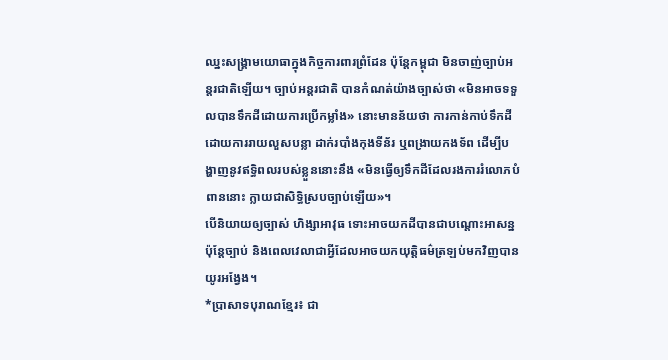ឈ្នះសង្គ្រាមយោធាក្នុងកិច្ចការពារព្រំដែន ប៉ុន្តែកម្ពុជា មិនចាញ់ច្បាប់អន្តរជាតិឡើយ។ ច្បាប់អន្តរជាតិ បានកំណត់យ៉ាងច្បាស់ថា «មិនអាចទទួលបានទឹកដីដោយការប្រើកម្លាំង» នោះមានន័យថា ការកាន់កាប់ទឹកដីដោយការរាយលួសបន្លា ដាក់របាំងកុងទីន័រ ឬពង្រាយកងទ័ព ដើម្បីបង្ហាញនូវឥទ្ធិពលរបស់ខ្លួននោះនឹង «មិនធ្វើឲ្យទឹកដីដែលរងការរំលោភបំពាននោះ ក្លាយជាសិទ្ធិស្របច្បាប់ឡើយ»។
បើនិយាយឲ្យច្បាស់ ហិង្សាអាវុធ ទោះអាចយកដីបានជាបណ្តោះអាសន្ន ប៉ុន្តែច្បាប់ និងពេលវេលាជាអ្វីដែលអាចយកយុត្តិធម៌ត្រឡប់មកវិញបានយូរអង្វែង។
*ប្រាសាទបុរាណខ្មែរ៖ ជា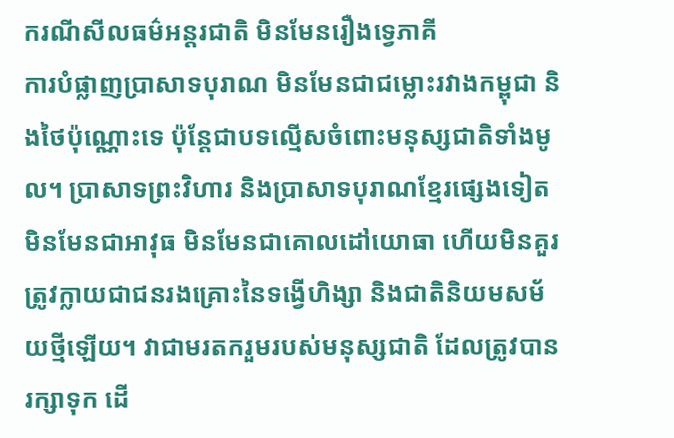ករណីសីលធម៌អន្តរជាតិ មិនមែនរឿងទ្វេភាគី
ការបំផ្លាញប្រាសាទបុរាណ មិនមែនជាជម្លោះរវាងកម្ពុជា និងថៃប៉ុណ្ណោះទេ ប៉ុន្តែជាបទល្មើសចំពោះមនុស្សជាតិទាំងមូល។ ប្រាសាទព្រះវិហារ និងប្រាសាទបុរាណខ្មែរផ្សេងទៀតមិនមែនជាអាវុធ មិនមែនជាគោលដៅយោធា ហើយមិនគួរត្រូវក្លាយជាជនរងគ្រោះនៃទង្វើហិង្សា និងជាតិនិយមសម័យថ្មីឡើយ។ វាជាមរតករួមរបស់មនុស្សជាតិ ដែលត្រូវបានរក្សាទុក ដើ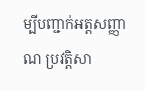ម្បីបញ្ជាក់អត្តសញ្ញាណ ប្រវត្តិសា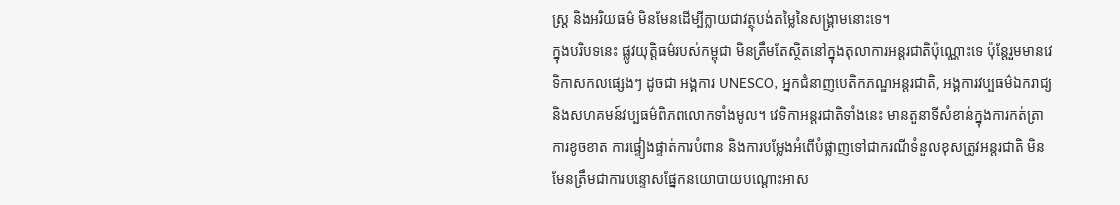ស្ត្រ និងអរិយធម៌ មិនមែនដើម្បីក្លាយជាវត្ថុបង់តម្លៃនៃសង្គ្រាមនោះទេ។
ក្នុងបរិបទនេះ ផ្លូវយុត្តិធម៌របស់កម្ពុជា មិនត្រឹមតែស្ថិតនៅក្នុងតុលាការអន្តរជាតិប៉ុណ្ណោះទេ ប៉ុន្តែរួមមានវេទិកាសកលផ្សេងៗ ដូចជា អង្គការ UNESCO, អ្នកជំនាញបេតិកភណ្ឌអន្តរជាតិ, អង្គការវប្បធម៌ឯករាជ្យ និងសហគមន៍វប្បធម៌ពិភពលោកទាំងមូល។ វេទិកាអន្តរជាតិទាំងនេះ មានតួនាទីសំខាន់ក្នុងការកត់ត្រាការខូចខាត ការផ្ទៀងផ្ទាត់ការបំពាន និងការបម្លែងអំពើបំផ្លាញទៅជាករណីទំនួលខុសត្រូវអន្តរជាតិ មិនមែនត្រឹមជាការបន្ទោសផ្នែកនយោបាយបណ្តោះអាស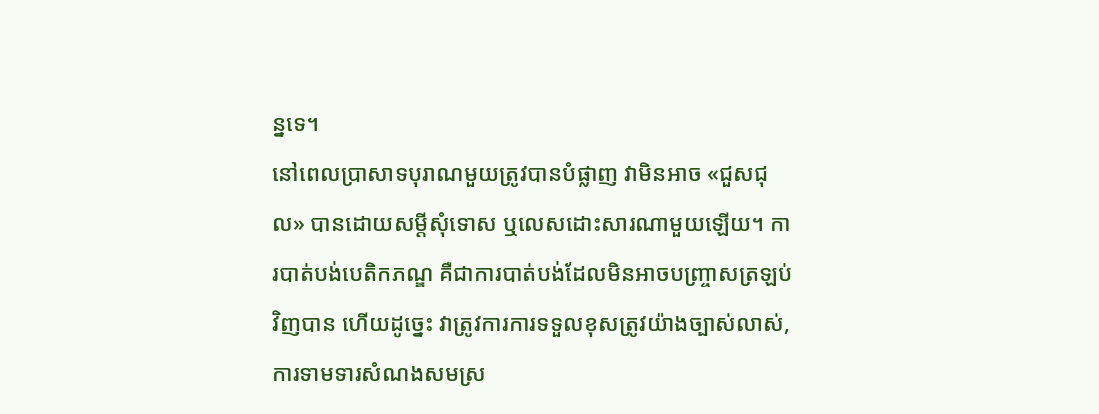ន្នទេ។
នៅពេលប្រាសាទបុរាណមួយត្រូវបានបំផ្លាញ វាមិនអាច «ជួសជុល» បានដោយសម្តីសុំទោស ឬលេសដោះសារណាមួយឡើយ។ ការបាត់បង់បេតិកភណ្ឌ គឺជាការបាត់បង់ដែលមិនអាចបញ្ច្រាសត្រឡប់វិញបាន ហើយដូច្នេះ វាត្រូវការការទទួលខុសត្រូវយ៉ាងច្បាស់លាស់, ការទាមទារសំណងសមស្រ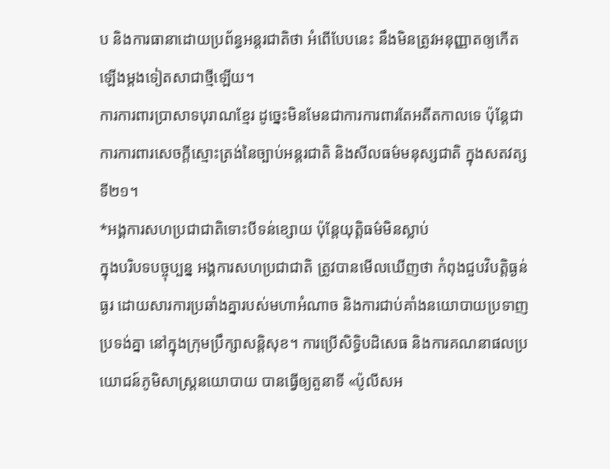ប និងការធានាដោយប្រព័ន្ធអន្តរជាតិថា អំពើបែបនេះ នឹងមិនត្រូវអនុញ្ញាតឲ្យកើតឡើងម្ដងទៀតសាជាថ្មីឡើយ។
ការការពារប្រាសាទបុរាណខ្មែរ ដូច្នេះមិនមែនជាការការពារតែអតីតកាលទេ ប៉ុន្តែជាការការពារសេចក្តីស្មោះត្រង់នៃច្បាប់អន្តរជាតិ និងសីលធម៌មនុស្សជាតិ ក្នុងសតវត្សទី២១។
*អង្គការសហប្រជាជាតិទោះបីទន់ខ្សោយ ប៉ុន្តែយុត្តិធម៌មិនស្លាប់
ក្នុងបរិបទបច្ចុប្បន្ន អង្គការសហប្រជាជាតិ ត្រូវបានមើលឃើញថា កំពុងជួបវិបត្តិធ្ងន់ធ្ងរ ដោយសារការប្រឆាំងគ្នារបស់មហាអំណាច និងការជាប់គាំងនយោបាយប្រទាញប្រទង់គ្នា នៅក្នុងក្រុមប្រឹក្សាសន្តិសុខ។ ការប្រើសិទ្ធិបដិសេធ និងការគណនាផលប្រយោជន៍ភូមិសាស្ត្រនយោបាយ បានធ្វើឲ្យតួនាទី «ប៉ូលីសអ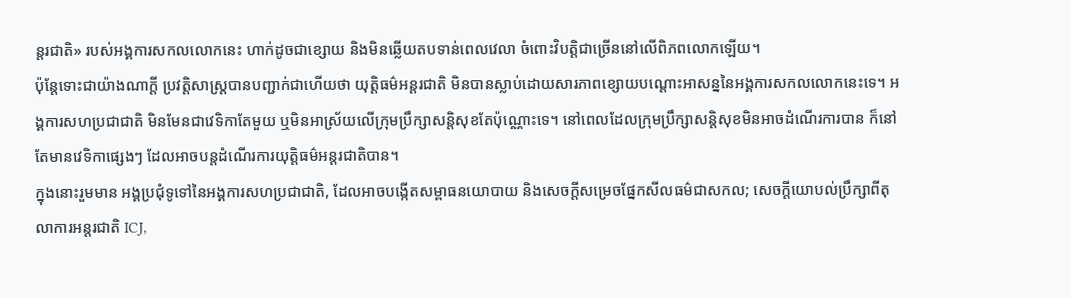ន្តរជាតិ» របស់អង្គការសកលលោកនេះ ហាក់ដូចជាខ្សោយ និងមិនឆ្លើយតបទាន់ពេលវេលា ចំពោះវិបត្តិជាច្រើននៅលើពិភពលោកឡើយ។
ប៉ុន្តែទោះជាយ៉ាងណាក្តី ប្រវត្តិសាស្ត្របានបញ្ជាក់ជាហើយថា យុត្តិធម៌អន្តរជាតិ មិនបានស្លាប់ដោយសារភាពខ្សោយបណ្តោះអាសន្ននៃអង្គការសកលលោកនេះទេ។ អង្គការសហប្រជាជាតិ មិនមែនជាវេទិកាតែមួយ ឬមិនអាស្រ័យលើក្រុមប្រឹក្សាសន្តិសុខតែប៉ុណ្ណោះទេ។ នៅពេលដែលក្រុមប្រឹក្សាសន្តិសុខមិនអាចដំណើរការបាន ក៏នៅតែមានវេទិកាផ្សេងៗ ដែលអាចបន្តដំណើរការយុត្តិធម៌អន្តរជាតិបាន។
ក្នុងនោះរួមមាន អង្គប្រជុំទូទៅនៃអង្គការសហប្រជាជាតិ, ដែលអាចបង្កើតសម្ពាធនយោបាយ និងសេចក្តីសម្រេចផ្នែកសីលធម៌ជាសកល; សេចក្តីយោបល់ប្រឹក្សាពីតុលាការអន្តរជាតិ ICJ,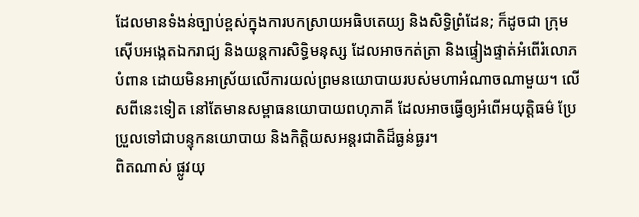ដែលមានទំងន់ច្បាប់ខ្ពស់ក្នុងការបកស្រាយអធិបតេយ្យ និងសិទ្ធិព្រំដែន; ក៏ដូចជា ក្រុមស៊ើបអង្កេតឯករាជ្យ និងយន្តការសិទ្ធិមនុស្ស ដែលអាចកត់ត្រា និងផ្ទៀងផ្ទាត់អំពើរំលោភបំពាន ដោយមិនអាស្រ័យលើការយល់ព្រមនយោបាយរបស់មហាអំណាចណាមួយ។ លើសពីនេះទៀត នៅតែមានសម្ពាធនយោបាយពហុភាគី ដែលអាចធ្វើឲ្យអំពើអយុត្តិធម៌ ប្រែប្រួលទៅជាបន្ទុកនយោបាយ និងកិត្តិយសអន្តរជាតិដ៏ធ្ងន់ធ្ងរ។
ពិតណាស់ ផ្លូវយុ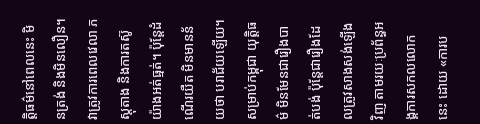ត្តិធម៌នៅពេលនេះ មិនត្រង់ និងមិនលឿន។ វាត្រូវការពេលវេលា ភស្តុតាង និងការតស៊ូយ៉ាងអត់ធ្មត់។ ប៉ុន្តែដំណើរយឺត មិនមានន័យថា បរាជ័យឡើយ។ សម្រាប់កម្ពុជា យុត្តិធម៌ មិនមែនជារឿងបាត់បង់ ប៉ុន្តែជារឿងដែលត្រូវសាងសង់ឡើងវិញ តាមរយៈប្រព័ន្ធអង្គការសកលលោកនេះ ដោយ «ការប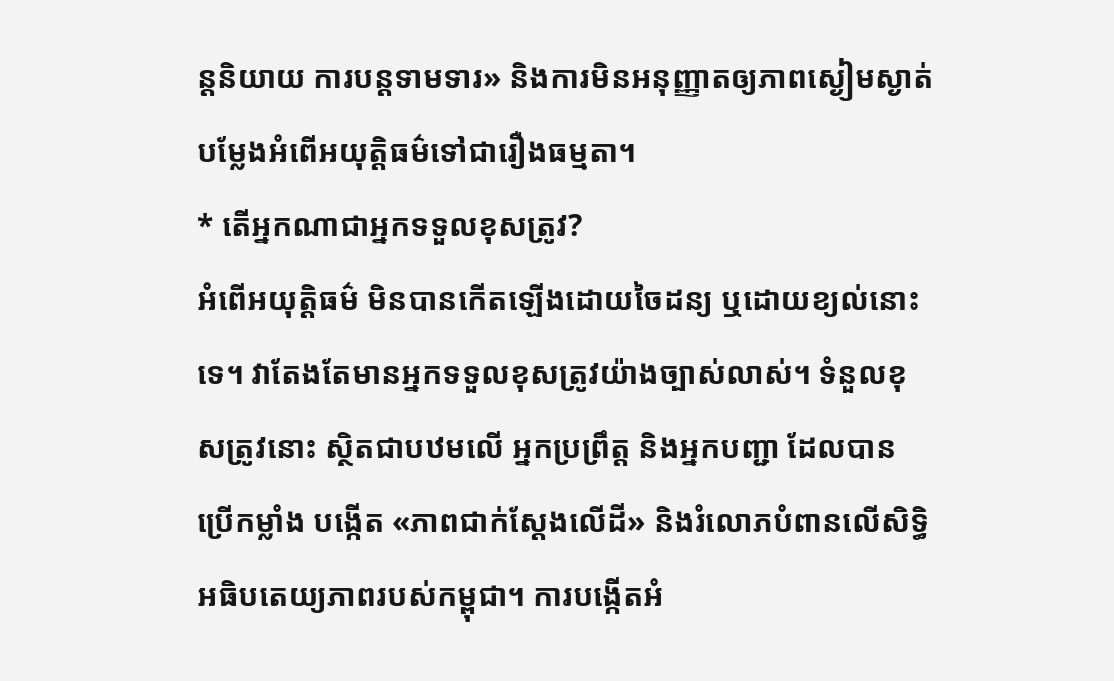ន្តនិយាយ ការបន្តទាមទារ» និងការមិនអនុញ្ញាតឲ្យភាពស្ងៀមស្ងាត់ បម្លែងអំពើអយុត្តិធម៌ទៅជារឿងធម្មតា។
* តើអ្នកណាជាអ្នកទទួលខុសត្រូវ?
អំពើអយុត្តិធម៌ មិនបានកើតឡើងដោយចៃដន្យ ឬដោយខ្យល់នោះទេ។ វាតែងតែមានអ្នកទទួលខុសត្រូវយ៉ាងច្បាស់លាស់។ ទំនួលខុសត្រូវនោះ ស្ថិតជាបឋមលើ អ្នកប្រព្រឹត្ត និងអ្នកបញ្ជា ដែលបានប្រើកម្លាំង បង្កើត «ភាពជាក់ស្តែងលើដី» និងរំលោភបំពានលើសិទ្ធិអធិបតេយ្យភាពរបស់កម្ពុជា។ ការបង្កើតអំ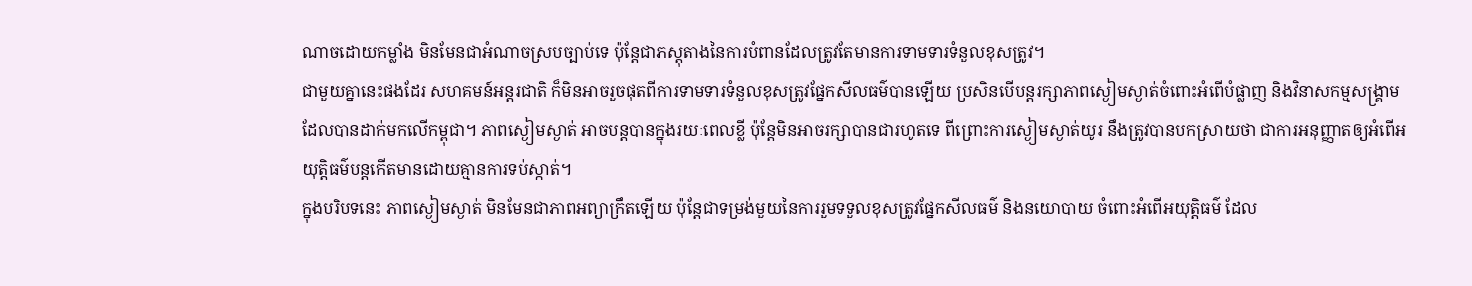ណាចដោយកម្លាំង មិនមែនជាអំណាចស្របច្បាប់ទេ ប៉ុន្តែជាភស្តុតាងនៃការបំពានដែលត្រូវតែមានការទាមទារទំនួលខុសត្រូវ។
ជាមួយគ្នានេះផងដែរ សហគមន៍អន្តរជាតិ ក៏មិនអាចរួចផុតពីការទាមទារទំនួលខុសត្រូវផ្នែកសីលធម៌បានឡើយ ប្រសិនបើបន្តរក្សាភាពស្ងៀមស្ងាត់ចំពោះអំពើបំផ្លាញ និងវិនាសកម្មសង្គ្រាម ដែលបានដាក់មកលើកម្ពុជា។ ភាពស្ងៀមស្ងាត់ អាចបន្តបានក្នុងរយៈពេលខ្លី ប៉ុន្តែមិនអាចរក្សាបានជារហូតទេ ពីព្រោះការស្ងៀមស្ងាត់យូរ នឹងត្រូវបានបកស្រាយថា ជាការអនុញ្ញាតឲ្យអំពើអយុត្តិធម៌បន្តកើតមានដោយគ្មានការទប់ស្កាត់។
ក្នុងបរិបទនេះ ភាពស្ងៀមស្ងាត់ មិនមែនជាភាពអព្យាក្រឹតឡើយ ប៉ុន្តែជាទម្រង់មួយនៃការរួមទទួលខុសត្រូវផ្នែកសីលធម៌ និងនយោបាយ ចំពោះអំពើអយុត្តិធម៌ ដែល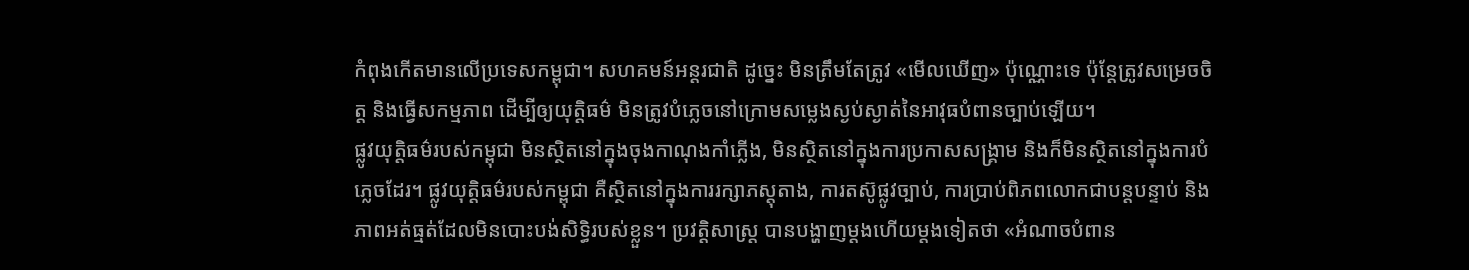កំពុងកើតមានលើប្រទេសកម្ពុជា។ សហគមន៍អន្តរជាតិ ដូច្នេះ មិនត្រឹមតែត្រូវ «មើលឃើញ» ប៉ុណ្ណោះទេ ប៉ុន្តែត្រូវសម្រេចចិត្ត និងធ្វើសកម្មភាព ដើម្បីឲ្យយុត្តិធម៌ មិនត្រូវបំភ្លេចនៅក្រោមសម្លេងស្ងប់ស្ងាត់នៃអាវុធបំពានច្បាប់ឡើយ។
ផ្លូវយុត្តិធម៌របស់កម្ពុជា មិនស្ថិតនៅក្នុងចុងកាណុងកាំភ្លើង, មិនស្ថិតនៅក្នុងការប្រកាសសង្គ្រាម និងក៏មិនស្ថិតនៅក្នុងការបំភ្លេចដែរ។ ផ្លូវយុត្តិធម៌របស់កម្ពុជា គឺស្ថិតនៅក្នុងការរក្សាភស្តុតាង, ការតស៊ូផ្លូវច្បាប់, ការប្រាប់ពិភពលោកជាបន្តបន្ទាប់ និងភាពអត់ធ្មត់ដែលមិនបោះបង់សិទ្ធិរបស់ខ្លួន។ ប្រវត្តិសាស្ត្រ បានបង្ហាញម្តងហើយម្តងទៀតថា «អំណាចបំពាន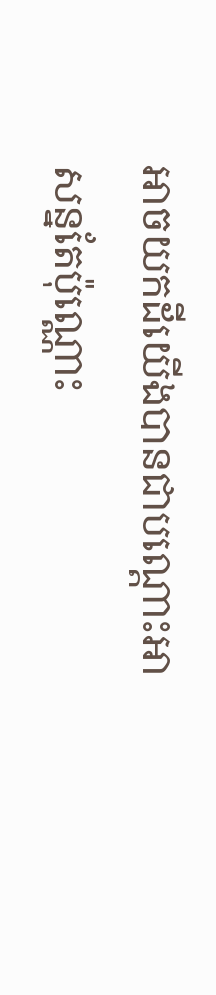អាចយកដីយើងបានជាបណ្តោះអាសន្នតែប៉ុណ្ណោះ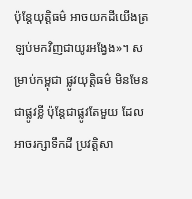ប៉ុន្តែយុត្តិធម៌ អាចយកដីយើងត្រឡប់មកវិញជាយូរអង្វែង»។ សម្រាប់កម្ពុជា ផ្លូវយុត្តិធម៌ មិនមែនជាផ្លូវខ្លី ប៉ុន្តែជាផ្លូវតែមួយ ដែលអាចរក្សាទឹកដី ប្រវត្តិសា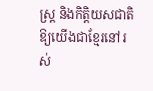ស្ត្រ និងកិត្តិយសជាតិ ឱ្យយើងជាខ្មែរនៅរស់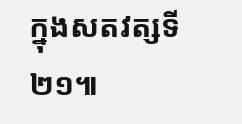ក្នុងសតវត្សទី២១៕